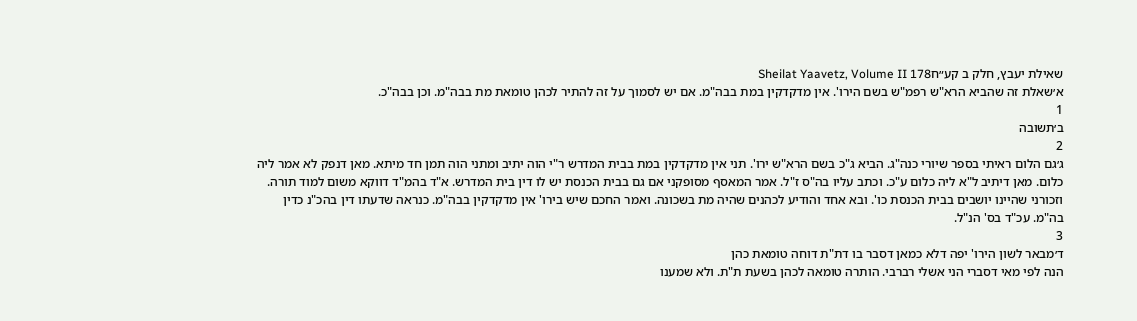שאילת יעבץ, חלק ב קע״חSheilat Yaavetz, Volume II 178
א׳שאלת זה שהביא הרא"ש רפמ"ש בשם הירו'. אין מדקדקין במת בבה"מ. אם יש לסמוך על זה להתיר לכהן טומאת מת בבה"מ. וכן בבה"כ.
1
ב׳תשובה
2
ג׳גם הלום ראיתי בספר שיורי כנה"ג. הביא ג"כ בשם הרא"ש ירו'. תני אין מדקדקין במת בבית המדרש ר"י הוה יתיב ומתני הוה תמן חד מיתא. מאן דנפק לא אמר ליה כלום. מאן דיתיב ל"א ליה כלום ע"כ. וכתב עליו בה"ס ז"ל. אמר המאסף מסופקני אם גם בבית הכנסת יש לו דין בית המדרש. א"ד בהמ"ד דווקא משום למוד תורה. וזכורני שהיינו יושבים בבית הכנסת כו'. ובא אחד והודיע לכהנים שהיה מת בשכונה. ואמר החכם שיש בירו' אין מדקדקין בבה"מ. כנראה שדעתו דין בהכ"נ כדין בה"מ. עכ"ד בס' הנ"ל.
3
ד׳מבאר לשון הירו' יפה דלא כמאן דסבר בו דת"ת דוחה טומאת כהן
הנה לפי מאי דסברי הני אשלי רברבי. הותרה טומאה לכהן בשעת ת"ת. ולא שמענו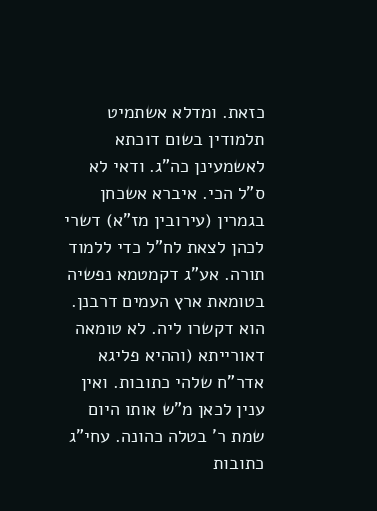כזאת. ומדלא אשתמיט תלמודין בשום דוכתא לאשמעינן כה"ג. ודאי לא ס"ל הכי. איברא אשכחן בגמרין (עירובין מז"א) דשרי לכהן לצאת לח"ל כדי ללמוד תורה. אע"ג דקמטמא נפשיה בטומאת ארץ העמים דרבנן. הוא דקשרו ליה. לא טומאה דאורייתא (וההיא פליגא אדר"ח שלהי כתובות. ואין ענין לכאן מ"ש אותו היום שמת ר' בטלה כהונה. עחי"ג כתובות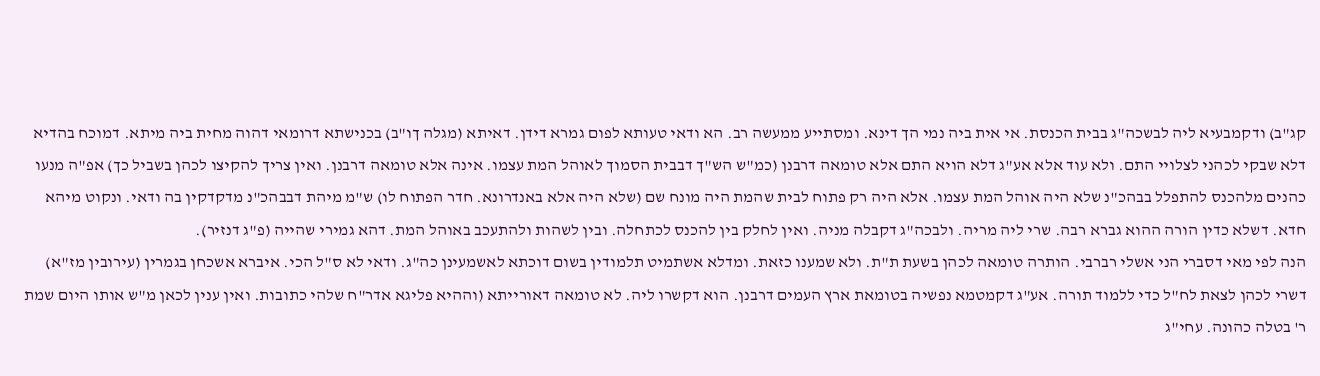קג"ב) ודקמבעיא ליה לבשכה"ג בבית הכנסת. אי אית ביה נמי הך דינא. ומסתייע ממעשה רב. הא ודאי טעותא לפום גמרא דידן. דאיתא (מגלה ךו"ב) בכנישתא דרומאי דהוה מחית ביה מיתא. דמוכח בהדיא דלא שבקי לכהני לצלויי התם. ולא עוד אלא אע"ג דלא הויא התם אלא טומאה דרבנן (כמ"ש הש"ך דבבית הסמוך לאוהל המת עצמו. אינה אלא טומאה דרבנן. ואין צריך להקיצו לכהן בשביל כך) אפ"ה מנעו כהנים מלהכנס להתפלל בבהכ"נ שלא היה אוהל המת עצמו. אלא היה רק פתוח לבית שהמת היה מונח שם (שלא היה אלא באנדרונא. חדר הפתוח לו) ש"מ מיהת דבבהכ"נ מדקדקין בה ודאי. ונקוט מיהא חדא. דשלא כדין הורה ההוא גברא רבה. שרי ליה מריה. ולבכה"ג דקבלה מניה. ואין לחלק בין להכנס לכתחלה. ובין לשהות ולהתעכב באוהל המת. דהא גמירי שהייה (פ"ג דנזיר).
הנה לפי מאי דסברי הני אשלי רברבי. הותרה טומאה לכהן בשעת ת"ת. ולא שמענו כזאת. ומדלא אשתמיט תלמודין בשום דוכתא לאשמעינן כה"ג. ודאי לא ס"ל הכי. איברא אשכחן בגמרין (עירובין מז"א) דשרי לכהן לצאת לח"ל כדי ללמוד תורה. אע"ג דקמטמא נפשיה בטומאת ארץ העמים דרבנן. הוא דקשרו ליה. לא טומאה דאורייתא (וההיא פליגא אדר"ח שלהי כתובות. ואין ענין לכאן מ"ש אותו היום שמת ר' בטלה כהונה. עחי"ג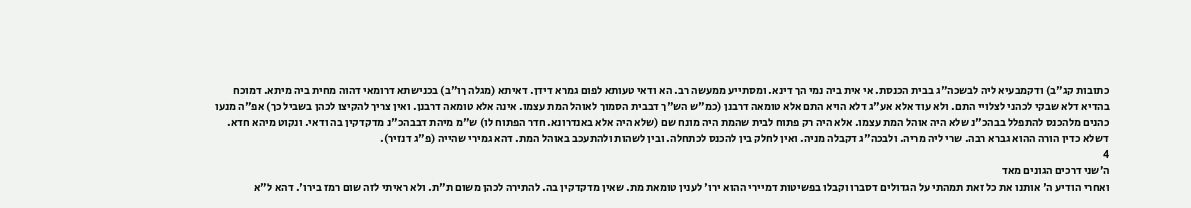כתובות קג"ב) ודקמבעיא ליה לבשכה"ג בבית הכנסת. אי אית ביה נמי הך דינא. ומסתייע ממעשה רב. הא ודאי טעותא לפום גמרא דידן. דאיתא (מגלה ךו"ב) בכנישתא דרומאי דהוה מחית ביה מיתא. דמוכח בהדיא דלא שבקי לכהני לצלויי התם. ולא עוד אלא אע"ג דלא הויא התם אלא טומאה דרבנן (כמ"ש הש"ך דבבית הסמוך לאוהל המת עצמו. אינה אלא טומאה דרבנן. ואין צריך להקיצו לכהן בשביל כך) אפ"ה מנעו כהנים מלהכנס להתפלל בבהכ"נ שלא היה אוהל המת עצמו. אלא היה רק פתוח לבית שהמת היה מונח שם (שלא היה אלא באנדרונא. חדר הפתוח לו) ש"מ מיהת דבבהכ"נ מדקדקין בה ודאי. ונקוט מיהא חדא. דשלא כדין הורה ההוא גברא רבה. שרי ליה מריה. ולבכה"ג דקבלה מניה. ואין לחלק בין להכנס לכתחלה. ובין לשהות ולהתעכב באוהל המת. דהא גמירי שהייה (פ"ג דנזיר).
4
ה׳שני דרכים הגונים מאד
ואחרי הודיע ה' אותנו את כל זאת תמהתי על הגדולים דסברו וקבלו בפשיטות דמיירי ההוא ירו' לענין טומאת מת. שאין מדקדקין בה. להתירה לכהן משום ת"ת. ולא ראיתי לזה שום רמז בירו'. דהא ל"א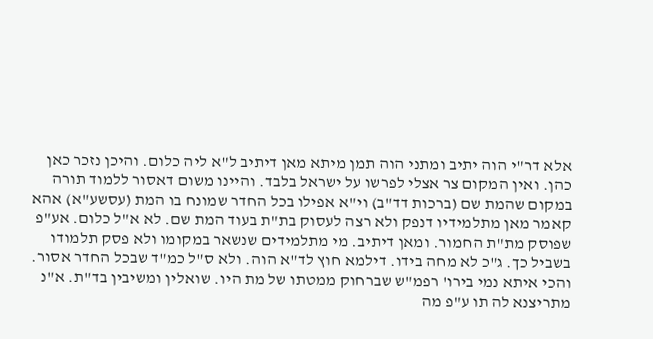אלא דר"י הוה יתיב ומתני הוה תמן מיתא מאן דיתיב ל"א ליה כלום. והיכן נזכר כאן כהן. ואין המקום צר אצלי לפרשו על ישראל בלבד. והיינו משום דאסור ללמוד תורה במקום שהמת שם (ברכות דד"ב) וי"א אפילו בכל החדר שמונח בו המת (עסשע"א) אהא קאמר מאן מתלמידיו דנפק ולא רצה לעסוק בת"ת בעוד המת שם. לא א"ל כלום. אע"פ שפוסק מת"ת החמור. ומאן דיתיב. מי מתלמידים שנשאר במקומו ולא פסק תלמודו בשביל כך. ג"כ לא מחה בידו. דילמא חוץ לד"א הוה. ולא ס"ל כמ"ד שבכל החדר אסור. והכי איתא נמי בירו' רפמ"ש שברחוק ממטתו של מת היו. שואלין ומשיבין בד"ת. א"נ מתריצנא לה תו ע"פ מה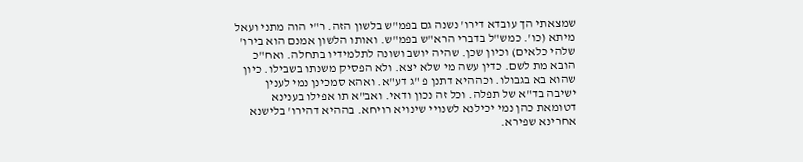שמצאתי הך עובדא דירו' נשנה גם בפמ"ש בלשון הזה. ר"י הוה מתני ועאל מיתא (כו'. כמש"ל בדברי הרא"ש בפמ"ש. ואותו הלשון אמנם הוא בירו' שלהי כלאים) וכיון שכן. שהיה יושב ושונה לתלמידיו בתחלה. ואח"כ הובא מת לשם. כדין עשה מי שלא יצא. ולא הפסיק משנתו בשבילו. כיון שהוא בא בגבולו. וכההיא דתנן פ "ג דע"א. ואהא סמכינן נמי לענין ישיבה בד"א של תפלה. וכל זה נכון ודאי. ואב"א תו אפילו בענינא דטומאת כהן נמי יכילנא לשנויי שינויא רויחא. בההיא דהירו' בלישנא אחרינא שפירא.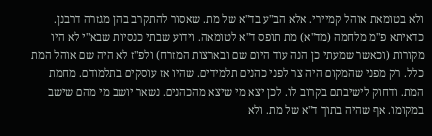ולא בטומאת אוהל קמיירי. אלא הב"ע בד"א של מת. שאסור להתקרב בהן מגזרה דרבנן. כדאיתא פ"מ מלחמה (מד"א) מת תופס ד"א לטומאה. וידוע שבתי כנסיות שבא"י לא היו מקורות (וכאשר שמעתי כן הנה עוד היום שם ובארצות המזרח) ולפ"ז לא היה שם אוהל המת כלל. רק מפני שהמקום היה צר לפני כהנים תלמידים. שהיו אז עוסקים בתלמודם. מחמת המת. ודחוק לישיבתם בקרוב לו. לכן יצא מי שיצא מהכהנים. נשאר יושב מי מהם שישב במקומו. אף שהיה בתוך ד"א של מת. ולא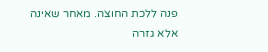פנה ללכת החוצה. מאחר שאינה אלא גזרה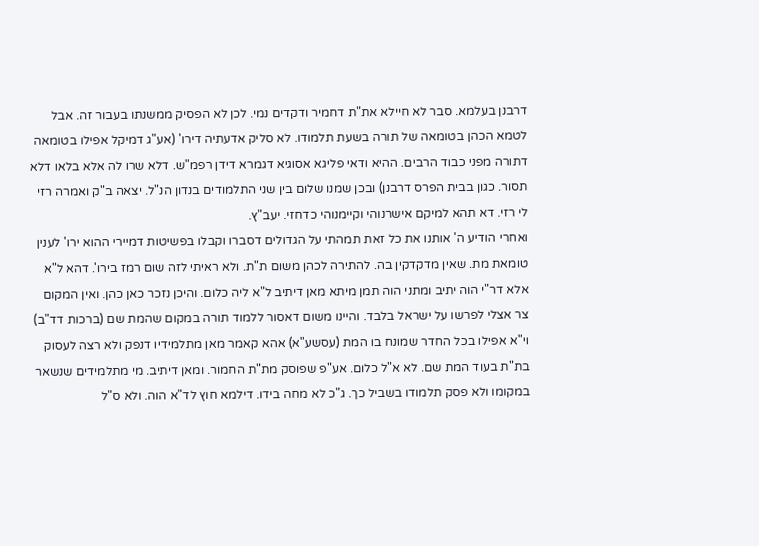דרבנן בעלמא. סבר לא חיילא את"ת דחמיר ודקדים נמי. לכן לא הפסיק ממשנתו בעבור זה. אבל לטמא הכהן בטומאה של תורה בשעת תלמודו. לא סליק אדעתיה דירו' (אע"ג דמיקל אפילו בטומאה דתורה מפני כבוד הרבים. ההיא ודאי פליגא אסוגיא דגמרא דידן רפמ"ש. דלא שרו לה אלא בלאו דלא תסור. כגון בבית הפרס דרבנן) ובכן שמנו שלום בין שני התלמודים בנדון הנ"ל. יצאה ב"ק ואמרה רזי לי רזי. דא תהא למיקם אישרנוהי וקיימנוהי כדחזי. יעב"ץ.
ואחרי הודיע ה' אותנו את כל זאת תמהתי על הגדולים דסברו וקבלו בפשיטות דמיירי ההוא ירו' לענין טומאת מת. שאין מדקדקין בה. להתירה לכהן משום ת"ת. ולא ראיתי לזה שום רמז בירו'. דהא ל"א אלא דר"י הוה יתיב ומתני הוה תמן מיתא מאן דיתיב ל"א ליה כלום. והיכן נזכר כאן כהן. ואין המקום צר אצלי לפרשו על ישראל בלבד. והיינו משום דאסור ללמוד תורה במקום שהמת שם (ברכות דד"ב) וי"א אפילו בכל החדר שמונח בו המת (עסשע"א) אהא קאמר מאן מתלמידיו דנפק ולא רצה לעסוק בת"ת בעוד המת שם. לא א"ל כלום. אע"פ שפוסק מת"ת החמור. ומאן דיתיב. מי מתלמידים שנשאר במקומו ולא פסק תלמודו בשביל כך. ג"כ לא מחה בידו. דילמא חוץ לד"א הוה. ולא ס"ל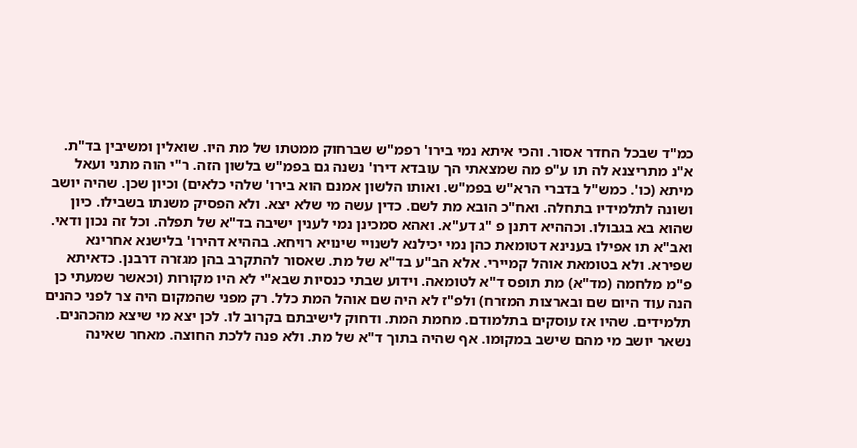כמ"ד שבכל החדר אסור. והכי איתא נמי בירו' רפמ"ש שברחוק ממטתו של מת היו. שואלין ומשיבין בד"ת. א"נ מתריצנא לה תו ע"פ מה שמצאתי הך עובדא דירו' נשנה גם בפמ"ש בלשון הזה. ר"י הוה מתני ועאל מיתא (כו'. כמש"ל בדברי הרא"ש בפמ"ש. ואותו הלשון אמנם הוא בירו' שלהי כלאים) וכיון שכן. שהיה יושב ושונה לתלמידיו בתחלה. ואח"כ הובא מת לשם. כדין עשה מי שלא יצא. ולא הפסיק משנתו בשבילו. כיון שהוא בא בגבולו. וכההיא דתנן פ "ג דע"א. ואהא סמכינן נמי לענין ישיבה בד"א של תפלה. וכל זה נכון ודאי. ואב"א תו אפילו בענינא דטומאת כהן נמי יכילנא לשנויי שינויא רויחא. בההיא דהירו' בלישנא אחרינא שפירא. ולא בטומאת אוהל קמיירי. אלא הב"ע בד"א של מת. שאסור להתקרב בהן מגזרה דרבנן. כדאיתא פ"מ מלחמה (מד"א) מת תופס ד"א לטומאה. וידוע שבתי כנסיות שבא"י לא היו מקורות (וכאשר שמעתי כן הנה עוד היום שם ובארצות המזרח) ולפ"ז לא היה שם אוהל המת כלל. רק מפני שהמקום היה צר לפני כהנים תלמידים. שהיו אז עוסקים בתלמודם. מחמת המת. ודחוק לישיבתם בקרוב לו. לכן יצא מי שיצא מהכהנים. נשאר יושב מי מהם שישב במקומו. אף שהיה בתוך ד"א של מת. ולא פנה ללכת החוצה. מאחר שאינה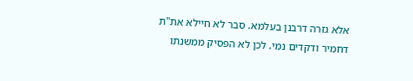אלא גזרה דרבנן בעלמא. סבר לא חיילא את"ת דחמיר ודקדים נמי. לכן לא הפסיק ממשנתו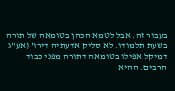בעבור זה. אבל לטמא הכהן בטומאה של תורה בשעת תלמודו. לא סליק אדעתיה דירו' (אע"ג דמיקל אפילו בטומאה דתורה מפני כבוד הרבים. ההיא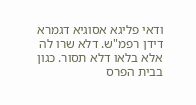ודאי פליגא אסוגיא דגמרא דידן רפמ"ש. דלא שרו לה אלא בלאו דלא תסור. כגון בבית הפרס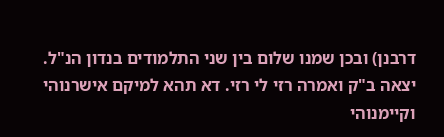דרבנן) ובכן שמנו שלום בין שני התלמודים בנדון הנ"ל. יצאה ב"ק ואמרה רזי לי רזי. דא תהא למיקם אישרנוהי וקיימנוהי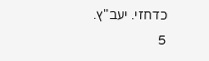כדחזי. יעב"ץ.
5